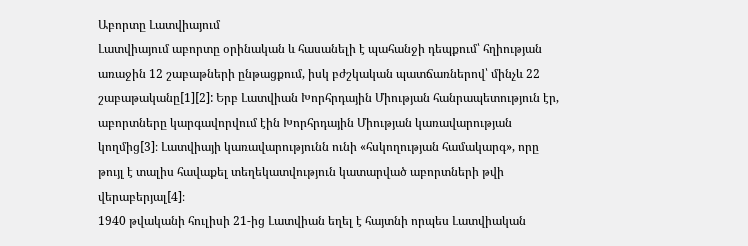Աբորտը Լատվիայում
Լատվիայում աբորտը օրինական և հասանելի է պահանջի դեպքում՝ հղիության առաջին 12 շաբաթների ընթացքում, իսկ բժշկական պատճառներով՝ մինչև 22 շաբաթականը[1][2]: Երբ Լատվիան Խորհրդային Միության հանրապետություն էր, աբորտները կարգավորվում էին Խորհրդային Միության կառավարության կողմից[3]։ Լատվիայի կառավարությունն ունի «հսկողության համակարգ», որը թույլ է տալիս հավաքել տեղեկատվություն կատարված աբորտների թվի վերաբերյալ[4]։
1940 թվականի հուլիսի 21-ից Լատվիան եղել է հայտնի որպես Լատվիական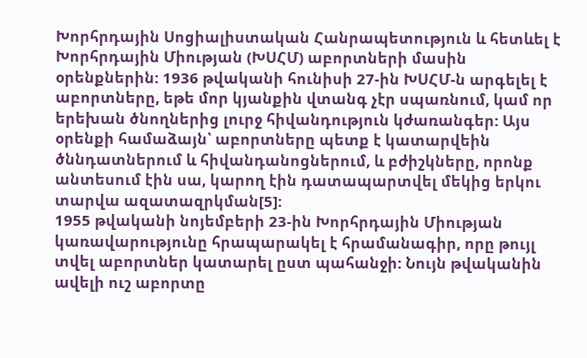Խորհրդային Սոցիալիստական Հանրապետություն և հետևել է Խորհրդային Միության (ԽՍՀՄ) աբորտների մասին օրենքներին: 1936 թվականի հունիսի 27-ին ԽՍՀՄ-ն արգելել է աբորտները, եթե մոր կյանքին վտանգ չէր սպառնում, կամ որ երեխան ծնողներից լուրջ հիվանդություն կժառանգեր: Այս օրենքի համաձայն՝ աբորտները պետք է կատարվեին ծննդատներում և հիվանդանոցներում, և բժիշկները, որոնք անտեսում էին սա, կարող էին դատապարտվել մեկից երկու տարվա ազատազրկման[5]:
1955 թվականի նոյեմբերի 23-ին Խորհրդային Միության կառավարությունը հրապարակել է հրամանագիր, որը թույլ տվել աբորտներ կատարել ըստ պահանջի: Նույն թվականին ավելի ուշ աբորտը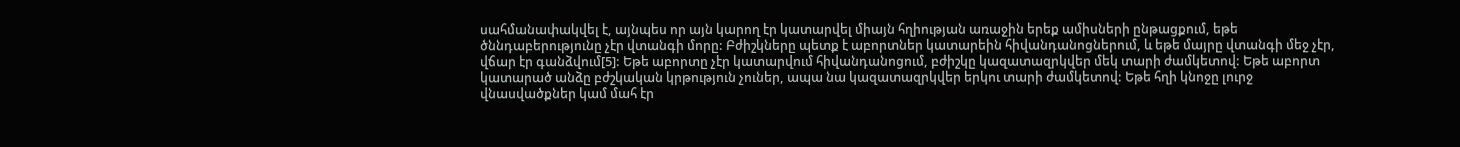սահմանափակվել է, այնպես որ այն կարող էր կատարվել միայն հղիության առաջին երեք ամիսների ընթացքում, եթե ծննդաբերությունը չէր վտանգի մորը: Բժիշկները պետք է աբորտներ կատարեին հիվանդանոցներում, և եթե մայրը վտանգի մեջ չէր, վճար էր գանձվում[5]: Եթե աբորտը չէր կատարվում հիվանդանոցում, բժիշկը կազատազրկվեր մեկ տարի ժամկետով: Եթե աբորտ կատարած անձը բժշկական կրթություն չուներ, ապա նա կազատազրկվեր երկու տարի ժամկետով: Եթե հղի կնոջը լուրջ վնասվածքներ կամ մահ էր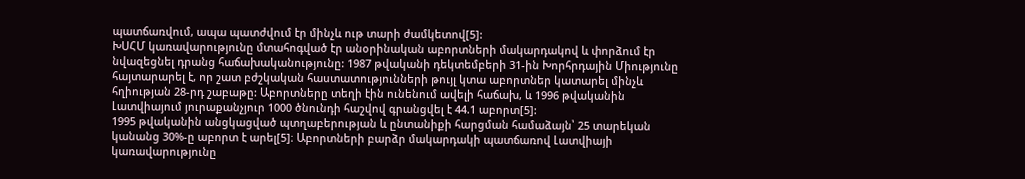պատճառվում, ապա պատժվում էր մինչև ութ տարի ժամկետով[5]:
ԽՍՀՄ կառավարությունը մտահոգված էր անօրինական աբորտների մակարդակով և փորձում էր նվազեցնել դրանց հաճախականությունը: 1987 թվականի դեկտեմբերի 31-ին Խորհրդային Միությունը հայտարարել է, որ շատ բժշկական հաստատությունների թույլ կտա աբորտներ կատարել մինչև հղիության 28-րդ շաբաթը: Աբորտները տեղի էին ունենում ավելի հաճախ, և 1996 թվականին Լատվիայում յուրաքանչյուր 1000 ծնունդի հաշվով գրանցվել է 44.1 աբորտ[5]:
1995 թվականին անցկացված պտղաբերության և ընտանիքի հարցման համաձայն՝ 25 տարեկան կանանց 30%-ը աբորտ է արել[5]։ Աբորտների բարձր մակարդակի պատճառով Լատվիայի կառավարությունը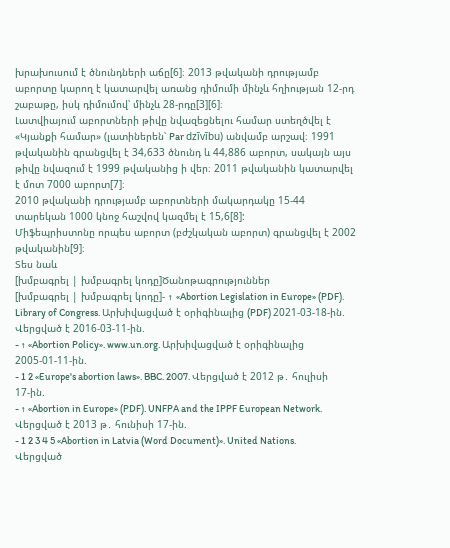խրախուսում է ծնունդների աճը[6]։ 2013 թվականի դրությամբ աբորտը կարող է կատարվել առանց դիմումի մինչև հղիության 12-րդ շաբաթը, իսկ դիմումով՝ մինչև 28-րդը[3][6]։
Լատվիայում աբորտների թիվը նվազեցնելու համար ստեղծվել է «Կյանքի համար» (լատիներեն՝ Par dzīvību) անվամբ արշավ։ 1991 թվականին գրանցվել է 34,633 ծնունդ և 44,886 աբորտ, սակայն այս թիվը նվազում է 1999 թվականից ի վեր։ 2011 թվականին կատարվել է մոտ 7000 աբորտ[7]։
2010 թվականի դրությամբ աբորտների մակարդակը 15-44 տարեկան 1000 կնոջ հաշվով կազմել է 15,6[8]:
Միֆեպրիստոնը որպես աբորտ (բժշկական աբորտ) գրանցվել է 2002 թվականին[9]։
Տես նաև
[խմբագրել | խմբագրել կոդը]Ծանոթագրություններ
[խմբագրել | խմբագրել կոդը]- ↑ «Abortion Legislation in Europe» (PDF). Library of Congress. Արխիվացված է օրիգինալից (PDF) 2021-03-18-ին. Վերցված է 2016-03-11-ին.
- ↑ «Abortion Policy». www.un.org. Արխիվացված է օրիգինալից 2005-01-11-ին.
- 1 2 «Europe's abortion laws». BBC. 2007. Վերցված է 2012 թ․ հուլիսի 17-ին.
- ↑ «Abortion in Europe» (PDF). UNFPA and the IPPF European Network. Վերցված է 2013 թ․ հունիսի 17-ին.
- 1 2 3 4 5 «Abortion in Latvia (Word Document)». United Nations. Վերցված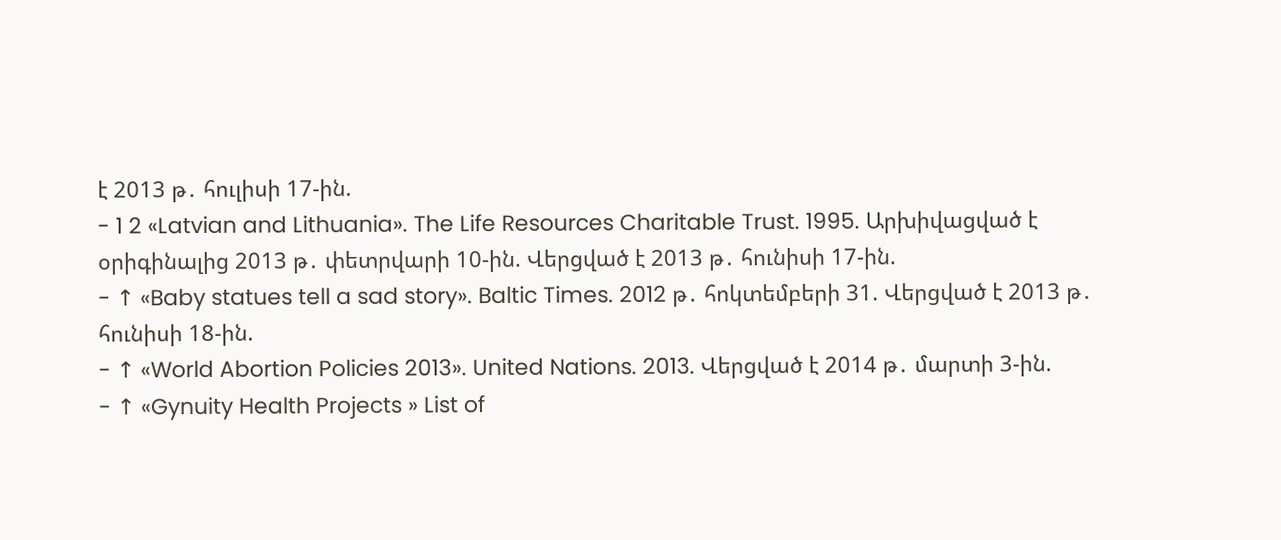է 2013 թ․ հուլիսի 17-ին.
- 1 2 «Latvian and Lithuania». The Life Resources Charitable Trust. 1995. Արխիվացված է օրիգինալից 2013 թ․ փետրվարի 10-ին. Վերցված է 2013 թ․ հունիսի 17-ին.
- ↑ «Baby statues tell a sad story». Baltic Times. 2012 թ․ հոկտեմբերի 31. Վերցված է 2013 թ․ հունիսի 18-ին.
- ↑ «World Abortion Policies 2013». United Nations. 2013. Վերցված է 2014 թ․ մարտի 3-ին.
- ↑ «Gynuity Health Projects » List of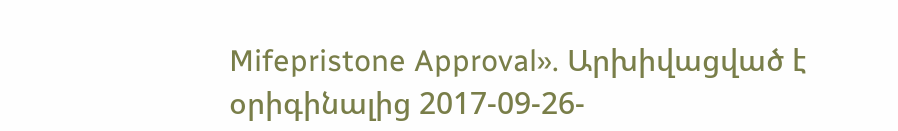Mifepristone Approval». Արխիվացված է օրիգինալից 2017-09-26-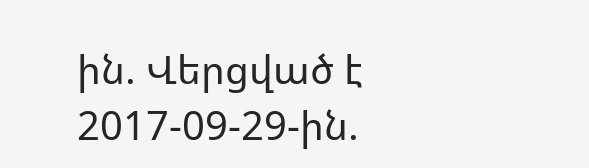ին. Վերցված է 2017-09-29-ին.